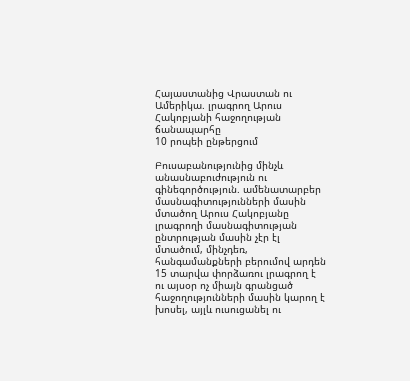Հայաստանից Վրաստան ու Ամերիկա. լրագրող Արուս Հակոբյանի հաջողության ճանապարհը
10 րոպեի ընթերցում

Բուսաբանությունից մինչև անասնաբուժություն ու գինեգործություն. ամենատարբեր մասնագիտությունների մասին մտածող Արուս Հակոբյանը լրագրողի մասնագիտության ընտրության մասին չէր էլ մտածում, մինչդեռ, հանգամանքների բերումով արդեն 15 տարվա փորձառու լրագրող է ու այսօր ոչ միայն գրանցած հաջողությունների մասին կարող է խոսել, այլև ուսուցանել ու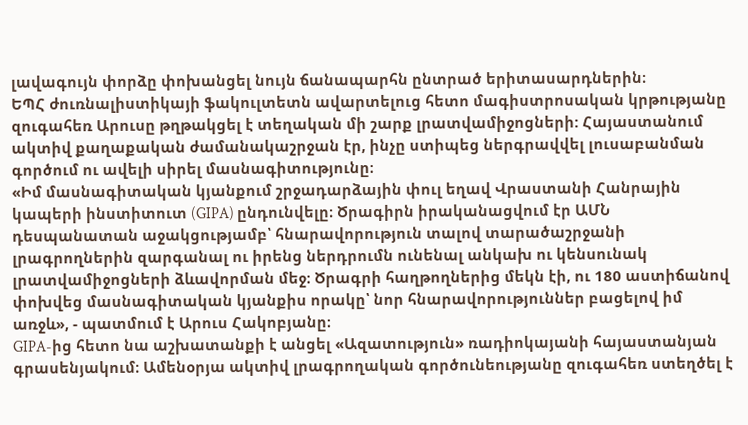լավագույն փորձը փոխանցել նույն ճանապարհն ընտրած երիտասարդներին։
ԵՊՀ ժուռնալիստիկայի ֆակուլտետն ավարտելուց հետո մագիստրոսական կրթությանը զուգահեռ Արուսը թղթակցել է տեղական մի շարք լրատվամիջոցների: Հայաստանում ակտիվ քաղաքական ժամանակաշրջան էր, ինչը ստիպեց ներգրավվել լուսաբանման գործում ու ավելի սիրել մասնագիտությունը։
«Իմ մասնագիտական կյանքում շրջադարձային փուլ եղավ Վրաստանի Հանրային կապերի ինստիտուտ (GIPA) ընդունվելը։ Ծրագիրն իրականացվում էր ԱՄՆ դեսպանատան աջակցությամբ՝ հնարավորություն տալով տարածաշրջանի լրագրողներին զարգանալ ու իրենց ներդրումն ունենալ անկախ ու կենսունակ լրատվամիջոցների ձևավորման մեջ։ Ծրագրի հաղթողներից մեկն էի, ու 180 աստիճանով փոխվեց մասնագիտական կյանքիս որակը՝ նոր հնարավորություններ բացելով իմ առջև», - պատմում է Արուս Հակոբյանը։
GIPA-ից հետո նա աշխատանքի է անցել «Ազատություն» ռադիոկայանի հայաստանյան գրասենյակում։ Ամենօրյա ակտիվ լրագրողական գործունեությանը զուգահեռ ստեղծել է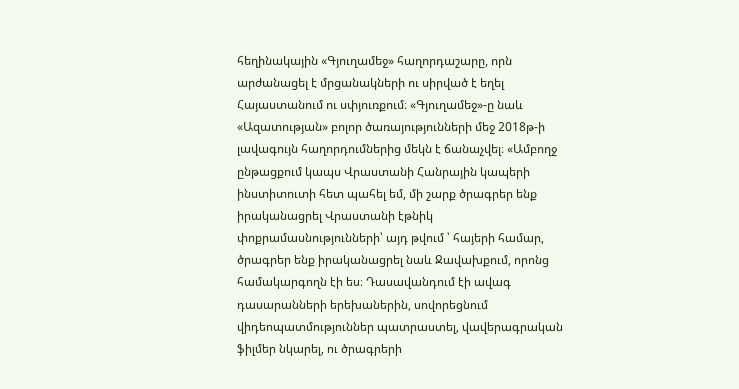հեղինակային «Գյուղամեջ» հաղորդաշարը, որն արժանացել է մրցանակների ու սիրված է եղել Հայաստանում ու սփյուռքում։ «Գյուղամեջ»-ը նաև «Ազատության» բոլոր ծառայությունների մեջ 2018թ-ի լավագույն հաղորդումներից մեկն է ճանաչվել։ «Ամբողջ ընթացքում կապս Վրաստանի Հանրային կապերի ինստիտուտի հետ պահել եմ, մի շարք ծրագրեր ենք իրականացրել Վրաստանի էթնիկ փոքրամասնությունների՝ այդ թվում ՝ հայերի համար, ծրագրեր ենք իրականացրել նաև Ջավախքում, որոնց համակարգողն էի ես։ Դասավանդում էի ավագ դասարանների երեխաներին, սովորեցնում վիդեոպատմություններ պատրաստել, վավերագրական ֆիլմեր նկարել, ու ծրագրերի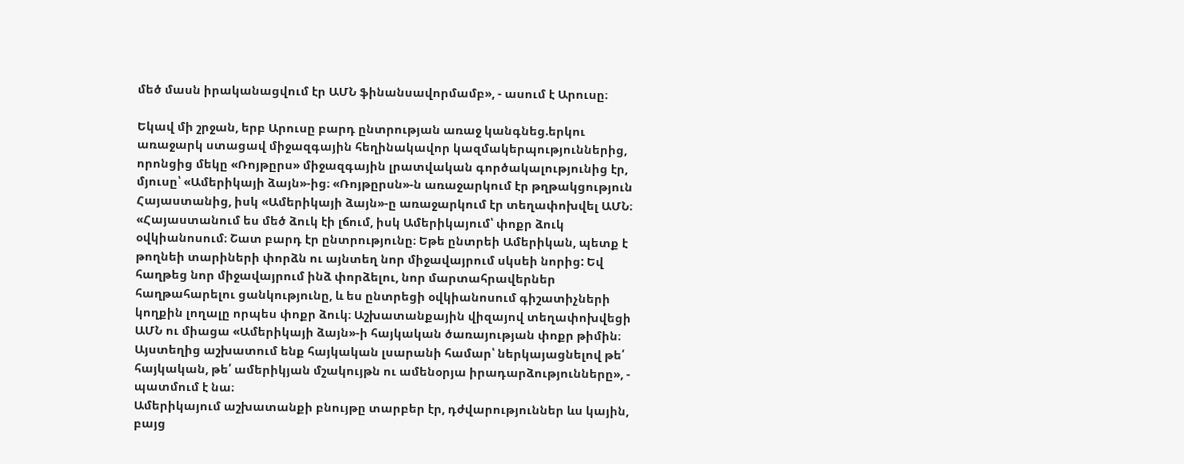մեծ մասն իրականացվում էր ԱՄՆ ֆինանսավորմամբ», - ասում է Արուսը։

Եկավ մի շրջան, երբ Արուսը բարդ ընտրության առաջ կանգնեց.երկու առաջարկ ստացավ միջազգային հեղինակավոր կազմակերպություններից, որոնցից մեկը «Ռոյթըրս» միջազգային լրատվական գործակալությունից էր, մյուսը՝ «Ամերիկայի ձայն»-ից։ «Ռոյթըրսն»-ն առաջարկում էր թղթակցություն Հայաստանից, իսկ «Ամերիկայի ձայն»-ը առաջարկում էր տեղափոխվել ԱՄՆ։ «Հայաստանում ես մեծ ձուկ էի լճում, իսկ Ամերիկայում՝ փոքր ձուկ օվկիանոսում։ Շատ բարդ էր ընտրությունը։ Եթե ընտրեի Ամերիկան, պետք է թողնեի տարիների փորձն ու այնտեղ նոր միջավայրում սկսեի նորից: Եվ հաղթեց նոր միջավայրում ինձ փորձելու, նոր մարտահրավերներ հաղթահարելու ցանկությունը, և ես ընտրեցի օվկիանոսում գիշատիչների կողքին լողալը որպես փոքր ձուկ։ Աշխատանքային վիզայով տեղափոխվեցի ԱՄՆ ու միացա «Ամերիկայի ձայն»-ի հայկական ծառայության փոքր թիմին։ Այստեղից աշխատում ենք հայկական լսարանի համար՝ ներկայացնելով թե՛ հայկական, թե՛ ամերիկյան մշակույթն ու ամենօրյա իրադարձությունները», - պատմում է նա։
Ամերիկայում աշխատանքի բնույթը տարբեր էր, դժվարություններ ևս կային, բայց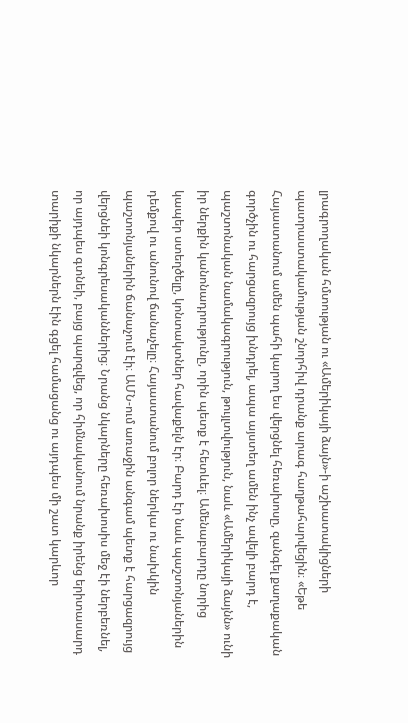լրագրողական հմտության ու «Ամերիկայի ձայն»-ի աշխատակիցների պատրաստակամության շնորհիվ դրանք արագ հաղթահարվեցին։ «Եթե Հայաստանում ամեն պահի կարող ես վերցնել հեռախոսը, զանգել քաղաքական գործչին ու հարցազրույց խնդրել, ապա այստեղ ամեն ինչ ավելի բարդ է, պաշտոնական նամակագրություն, թույլտվություն, նաև «Ամերիկայի ձայնն» ունի իր ներքին կանոնադրությունը, որին պետք է հետևել։ Ամենաբարդը նորից կապեր ստեղծելը, կոնտակտներ հավաքելն էր։ Բարդ էր նաև պաշտոնյաներին դեմքով ու անունով ճանաչելը։ Հայաստանում բոլոր ներկա ու նախկին պաշտոնյաներին ճանաչում էի։ ԱՄՆ-ում առաջին անգամ պետք է հարցազրույց վերցնեի կոնգրեսականներից։ Նրանց նկարները հեռախոսիս մեջ էի ներբեռնել, որ այդպես գտնեի, բայց պարզվեց, որ հիմնականում նրանք իրենց երիտասարդ տարիքի նկարներն էին գցել համացանց ու այդպես մի շատ կարևոր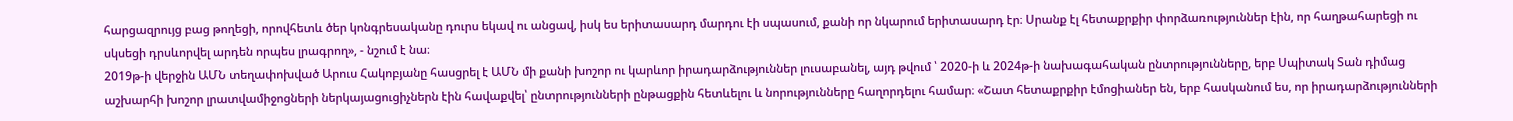հարցազրույց բաց թողեցի, որովհետև ծեր կոնգրեսականը դուրս եկավ ու անցավ, իսկ ես երիտասարդ մարդու էի սպասում, քանի որ նկարում երիտասարդ էր։ Սրանք էլ հետաքրքիր փորձառություններ էին, որ հաղթահարեցի ու սկսեցի դրսևորվել արդեն որպես լրագրող», - նշում է նա։
2019թ-ի վերջին ԱՄՆ տեղափոխված Արուս Հակոբյանը հասցրել է ԱՄՆ մի քանի խոշոր ու կարևոր իրադարձություններ լուսաբանել, այդ թվում ՝ 2020-ի և 2024թ-ի նախագահական ընտրությունները, երբ Սպիտակ Տան դիմաց աշխարհի խոշոր լրատվամիջոցների ներկայացուցիչներն էին հավաքվել՝ ընտրությունների ընթացքին հետևելու և նորությունները հաղորդելու համար։ «Շատ հետաքրքիր էմոցիաներ են, երբ հասկանում ես, որ իրադարձությունների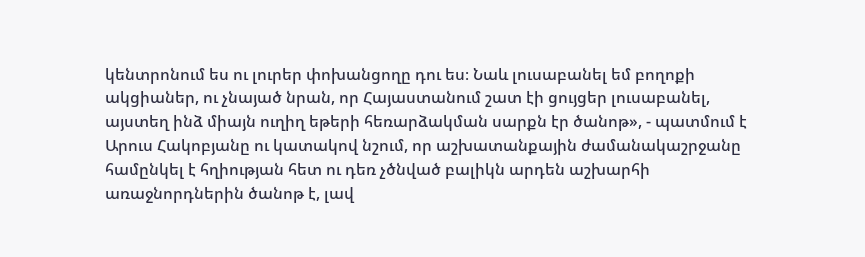կենտրոնում ես ու լուրեր փոխանցողը դու ես։ Նաև լուսաբանել եմ բողոքի ակցիաներ, ու չնայած նրան, որ Հայաստանում շատ էի ցույցեր լուսաբանել, այստեղ ինձ միայն ուղիղ եթերի հեռարձակման սարքն էր ծանոթ», - պատմում է Արուս Հակոբյանը ու կատակով նշում, որ աշխատանքային ժամանակաշրջանը համընկել է հղիության հետ ու դեռ չծնված բալիկն արդեն աշխարհի առաջնորդներին ծանոթ է, լավ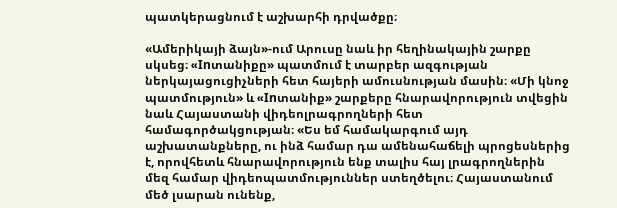պատկերացնում է աշխարհի դրվածքը։

«Ամերիկայի ձայն»-ում Արուսը նաև իր հեղինակային շարքը սկսեց։ «Inտանիքը» պատմում է տարբեր ազգության ներկայացուցիչների հետ հայերի ամուսնության մասին։ «Մի կնոջ պատմություն» և «Inտանիք» շարքերը հնարավորություն տվեցին նաև Հայաստանի վիդեոլրագրողների հետ համագործակցության։ «Ես եմ համակարգում այդ աշխատանքները, ու ինձ համար դա ամենահաճելի պրոցեսներից է, որովհետև հնարավորություն ենք տալիս հայ լրագրողներին մեզ համար վիդեոպատմություններ ստեղծելու։ Հայաստանում մեծ լսարան ունենք,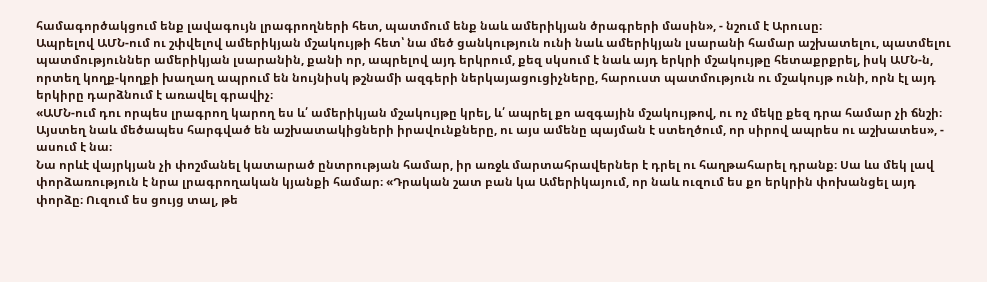համագործակցում ենք լավագույն լրագրողների հետ, պատմում ենք նաև ամերիկյան ծրագրերի մասին», - նշում է Արուսը։
Ապրելով ԱՄՆ-ում ու շփվելով ամերիկյան մշակույթի հետ՝ նա մեծ ցանկություն ունի նաև ամերիկյան լսարանի համար աշխատելու, պատմելու պատմություններ ամերիկյան լսարանին, քանի որ, ապրելով այդ երկրում, քեզ սկսում է նաև այդ երկրի մշակույթը հետաքրքրել, իսկ ԱՄՆ-ն, որտեղ կողք-կողքի խաղաղ ապրում են նույնիսկ թշնամի ազգերի ներկայացուցիչները, հարուստ պատմություն ու մշակույթ ունի, որն էլ այդ երկիրը դարձնում է առավել գրավիչ։
«ԱՄՆ-ում դու որպես լրագրող կարող ես և՛ ամերիկյան մշակույթը կրել, և՛ ապրել քո ազգային մշակույթով, ու ոչ մեկը քեզ դրա համար չի ճնշի։ Այստեղ նաև մեծապես հարգված են աշխատակիցների իրավունքները, ու այս ամենը պայման է ստեղծում, որ սիրով ապրես ու աշխատես», - ասում է նա։
Նա որևէ վայրկյան չի փոշմանել կատարած ընտրության համար, իր առջև մարտահրավերներ է դրել ու հաղթահարել դրանք։ Սա ևս մեկ լավ փորձառություն է նրա լրագրողական կյանքի համար։ «Դրական շատ բան կա Ամերիկայում, որ նաև ուզում ես քո երկրին փոխանցել այդ փորձը։ Ուզում ես ցույց տալ, թե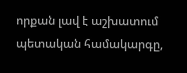որքան լավ է աշխատում պետական համակարգը,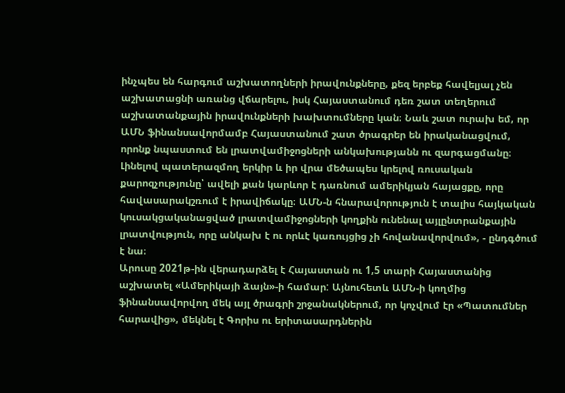ինչպես են հարգում աշխատողների իրավունքները, քեզ երբեք հավելյալ չեն աշխատացնի առանց վճարելու, իսկ Հայաստանում դեռ շատ տեղերում աշխատանքային իրավունքների խախտումները կան։ Նաև շատ ուրախ եմ, որ ԱՄՆ ֆինանսավորմամբ Հայաստանում շատ ծրագրեր են իրականացվում, որոնք նպաստում են լրատվամիջոցների անկախությանն ու զարգացմանը։ Լինելով պատերազմող երկիր և իր վրա մեծապես կրելով ռուսական քարոզչությունը՝ ավելի քան կարևոր է դառնում ամերիկյան հայացքը, որը հավասարակշռում է իրավիճակը։ ԱՄՆ-ն հնարավորություն է տալիս հայկական կուսակցականացված լրատվամիջոցների կողքին ունենալ այլընտրանքային լրատվություն, որը անկախ է ու որևէ կառույցից չի հովանավորվում», - ընդգծում է նա։
Արուսը 2021թ-ին վերադարձել է Հայաստան ու 1,5 տարի Հայաստանից աշխատել «Ամերիկայի ձայն»-ի համար: Այնուհետև ԱՄՆ-ի կողմից ֆինանսավորվող մեկ այլ ծրագրի շրջանակներում, որ կոչվում էր «Պատումներ հարավից», մեկնել է Գորիս ու երիտասարդներին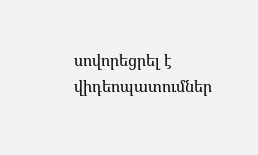սովորեցրել է վիդեոպատումներ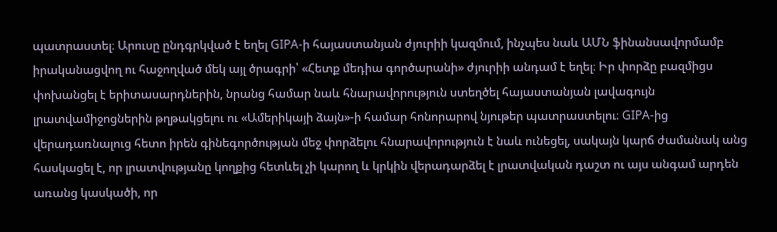պատրաստել։ Արուսը ընդգրկված է եղել GIPA-ի հայաստանյան ժյուրիի կազմում, ինչպես նաև ԱՄՆ ֆինանսավորմամբ իրականացվող ու հաջողված մեկ այլ ծրագրի՝ «Հետք մեդիա գործարանի» ժյուրիի անդամ է եղել։ Իր փորձը բազմիցս փոխանցել է երիտասարդներին, նրանց համար նաև հնարավորություն ստեղծել հայաստանյան լավագույն լրատվամիջոցներին թղթակցելու ու «Ամերիկայի ձայն»-ի համար հոնորարով նյութեր պատրաստելու։ GIPA-ից վերադառնալուց հետո իրեն գինեգործության մեջ փորձելու հնարավորություն է նաև ունեցել, սակայն կարճ ժամանակ անց հասկացել է, որ լրատվությանը կողքից հետևել չի կարող և կրկին վերադարձել է լրատվական դաշտ ու այս անգամ արդեն առանց կասկածի, որ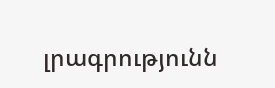լրագրությունն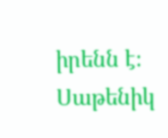իրենն է։
Սաթենիկ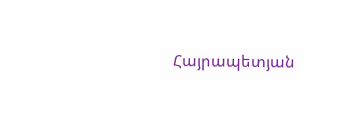Հայրապետյան